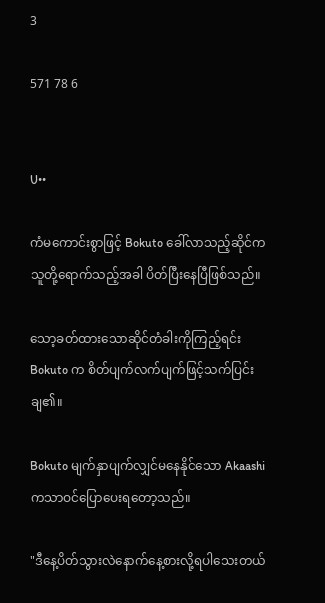3

571 78 6


U••

ကံမကောင်းစွာဖြင့် Bokuto ခေါ်လာသည့်ဆိုင်က သူတို့ရောက်သည့်အခါ ပိတ်ပြီးနေပြီဖြစ်သည်။

သော့ခတ်ထားသောဆိုင်တံခါးကိုကြည့်ရင်း Bokuto က စိတ်ပျက်လက်ပျက်ဖြင့်သက်ပြင်းချ၏။

Bokuto မျက်နှာပျက်လျှင်မနေနိုင်သော Akaashi ကသာဝင်ပြောပေးရတော့သည်။

"ဒီနေ့ပိတ်သွားလဲနောက်နေ့စားလို့ရပါသေးတယ်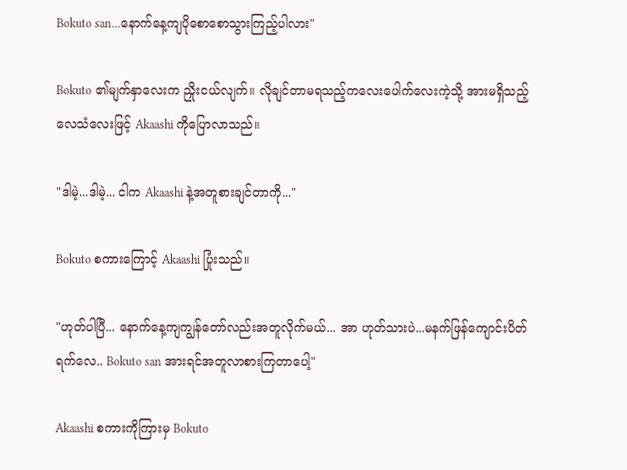Bokuto san...နောက်နေ့ကျပိုစောစောသွားကြည့်ပါလား"

Bokuto ၏မျက်နှာလေးက ညှိုးငယ်လျက်။ လိုချင်တာမရသည့်ကလေးပေါက်လေးကဲ့သို့ အားမရှိသည့်လေသံလေးဖြင့် Akaashi ကိုပြောလာသည်။

"ဒါမဲ့...ဒါမဲ့... ငါက Akaashi နဲ့အတူစားချင်တာကို..."

Bokuto စကားကြောင့် Akaashi ပြုံးသည်။

"ဟုတ်ပါပြီ... နောက်နေ့ကျကျွန်တော်လည်းအတူလိုက်မယ်... အာ ဟုတ်သားပဲ...မနက်ဖြန်ကျောင်းပိတ်ရက်လေ.. Bokuto san အားရင်အတူလာစားကြတာပေါ့"

Akaashi စကားကိုကြားမှ Bokuto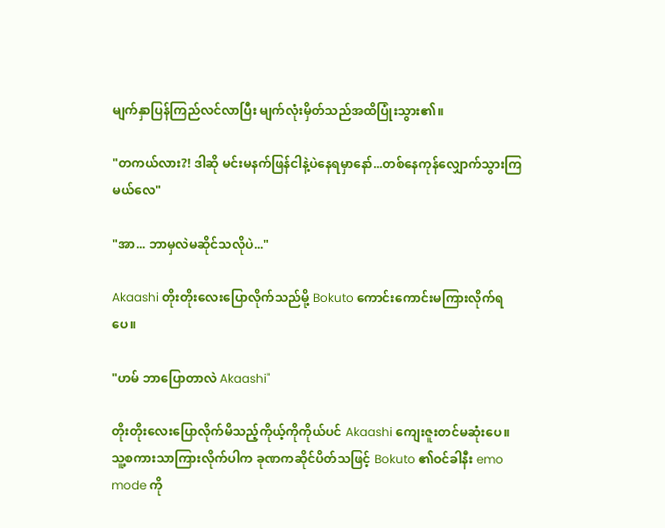မျက်နှာပြန်ကြည်လင်လာပြီး မျက်လုံးမှိတ်သည်အထိပြုံးသွား၏။

"တကယ်လား?! ဒါဆို မင်းမနက်ဖြန်ငါနဲ့ပဲနေရမှာနော်...တစ်နေကုန်လျှောက်သွားကြမယ်လေ"

"အာ... ဘာမှလဲမဆိုင်သလိုပဲ..."

Akaashi တိုးတိုးလေးပြောလိုက်သည်မို့ Bokuto ကောင်းကောင်းမကြားလိုက်ရပေ။

"ဟမ် ဘာပြောတာလဲ Akaashi"

တိုးတိုးလေးပြောလိုက်မိသည့်ကိုယ့်ကိုကိုယ်ပင် Akaashi ကျေးဇူးတင်မဆုံးပေ။ သူ့စကားသာကြားလိုက်ပါက ခုဏကဆိုင်ပိတ်သဖြင့် Bokuto ၏ဝင်ခါနီး emo mode ကို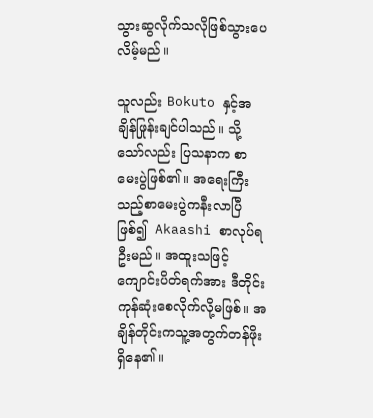သွားဆွလိုက်သလိုဖြစ်သွားပေလိမ့်မည်။

သူလည်း Bokuto နှင့်အချိန်ဖြုန်းချင်ပါသည်။ သို့သော်လည်း ပြသနာက စာမေးပွဲဖြစ်၏။ အရေးကြီးသည့်စာမေးပွဲကနီးလာပြီဖြစ်၍  Akaashi စာလုပ်ရဦးမည်။ အထူးသဖြင့်ကျောင်းပိတ်ရက်အား ဒီတိုင်းကုန်ဆုံးစေလိုက်လို့မဖြစ်။ အချိန်တိုင်းကသူ့အတွက်တန်ဖိုးရှိနေ၏။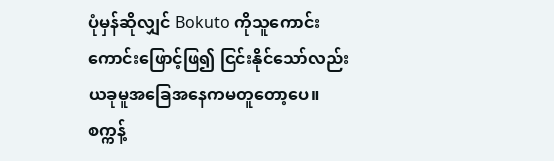ပုံမှန်ဆိုလျှင် Bokuto ကိုသူကောင်းကောင်းဖြောင့်ဖြ၍ ငြင်းနိုင်သော်လည်း ယခုမူအခြေအနေကမတူတော့ပေ။
စက္ကန့်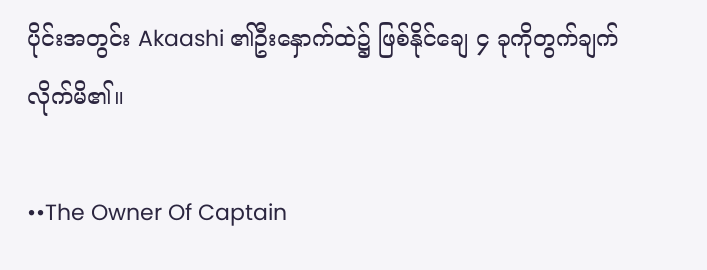ပိုင်းအတွင်း Akaashi ၏ဦးနှောက်ထဲ၌ ဖြစ်နိုင်ချေ ၄ ခုကိုတွက်ချက်လိုက်မိ၏။

••The Owner Of Captain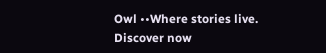Owl ••Where stories live. Discover now